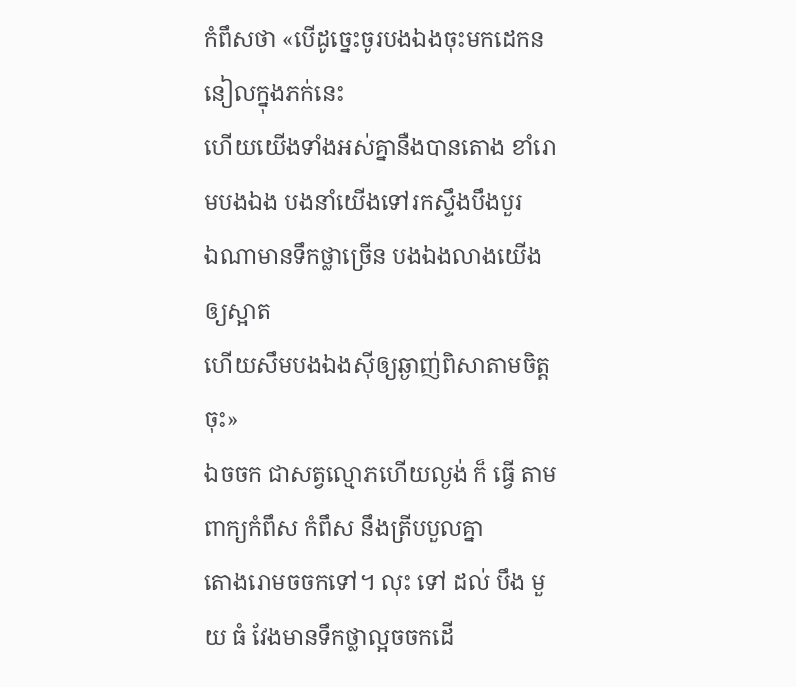កំពឹសថា «បើដូចេ្នះចូរបងឯងចុះមកដេកននៀលក្នុងភក់នេះ
ហើយយើងទាំងអស់គ្នានឺងបានតោង ខាំរោមបងឯង បងនាំយើងទៅរកស្ទឹងបឹងបួរ
ឯណាមានទឹកថ្លាច្រើន បងឯងលាងយើងឲ្យស្អាត
ហើយសឹមបងឯងស៊ីឲ្យឆ្ងាញ់ពិសាតាមចិត្តចុះ»
ឯចចក ជាសត្វល្មោភហើយល្ងង់ ក៏ ធ្វើ តាមពាក្យកំពឹស កំពឹស នឹងត្រីបបួលគ្នា
តោងរោមចចកទៅ។ លុះ ទៅ ដល់ បឹង មួយ ធំ វែងមានទឹកថ្លាល្អចចកដើ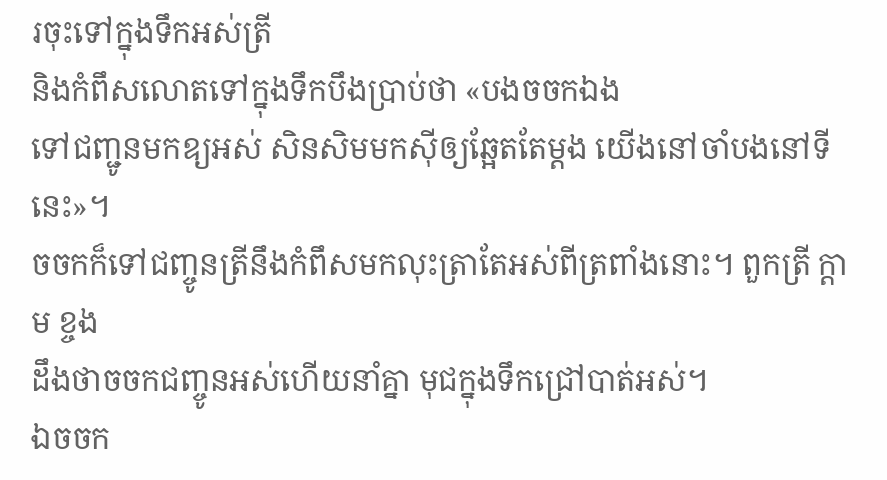រចុះទៅក្នុងទឹកអស់ត្រី
និងកំពឹសលោតទៅក្នុងទឹកបឹងប្រាប់ថា «បងចចកឯង
ទៅជញ្ជូនមកឧ្យអស់ សិនសិមមកស៊ីឲ្យឆែ្អតតែម្តង យើងនៅចាំបងនៅទីនេះ»។
ចចកក៏ទៅជញ្ចូនត្រីនឹងកំពឹសមកលុះត្រាតែអស់ពីត្រពាំងនោះ។ ពួកត្រី ក្តាម ខ្ចង
ដឹងថាចចកជញ្ចូនអស់ហើយនាំគ្នា មុជក្នុងទឹកជ្រៅបាត់អស់។
ឯចចក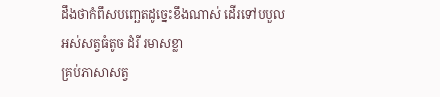ដឹងថាកំពឹសបពោ្ឆតដូចេ្នះខឹងណាស់ ដើរទៅបបួលអស់សត្វធំតូច ដំរី រមាសខ្លា
គ្រប់ភាសាសត្វ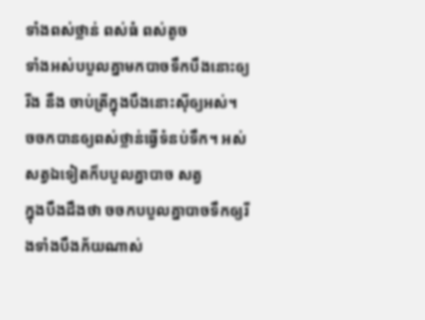ទាំងពស់ថ្លាន់ ពស់ធំ ពស់តូច
ទាំងអស់បបួលគ្នាមកបាចទឹកបឹងនោះឲ្យរីង នឹង ចាប់ត្រីក្នុងបឹងនោះស៊ីឲ្យអស់។
ចចកបានឲ្យពស់ថ្លាន់ធើ្វទំនប់ទឹក។ អស់សត្វឯទៀតក៏បបួលគ្នាបាច សត្វ
ក្នុងបឹងដឹងថា ចចកបបួលគ្នាបាចទឹកឲ្យរីងទាំងបឹងភ័យណាស់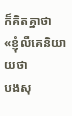ក៏គិតគ្នាថា
«ខ្ញុំលឺគេនិយាយថា
បងសុ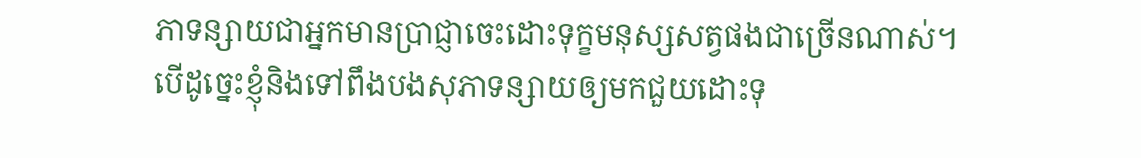ភាទន្សាយជាអ្នកមានប្រាជ្ញាចេះដោះទុក្ខមនុស្សសត្វផងជាច្រើនណាស់។
បើដូចេ្នះខ្ញុំនិងទៅពឹងបងសុភាទន្សាយឲ្យមកជួយដោះទុ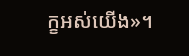ក្ខអស់យើង»។